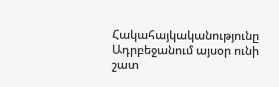Հակահայկականությունը Ադրբեջանում այսօր ունի շատ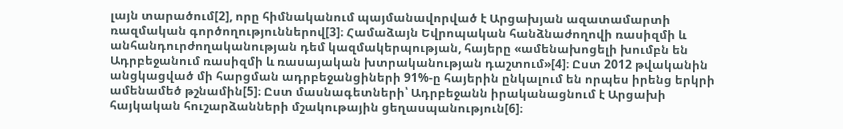լայն տարածում[2], որը հիմնականում պայմանավորված է Արցախյան ազատամարտի ռազմական գործողություններով[3]։ Համաձայն Եվրոպական հանձնաժողովի ռասիզմի և անհանդուրժողականության դեմ կազմակերպության, հայերը «ամենախոցելի խումբն են Ադրբեջանում ռասիզմի և ռասայական խտրականության դաշտում»[4]։ Ըստ 2012 թվականին անցկացված մի հարցման ադրբեջանցիների 91%-ը հայերին ընկալում են որպես իրենց երկրի ամենամեծ թշնամին[5]։ Ըստ մասնագետների՝ Ադրբեջանն իրականացնում է Արցախի հայկական հուշարձանների մշակութային ցեղասպանություն[6]։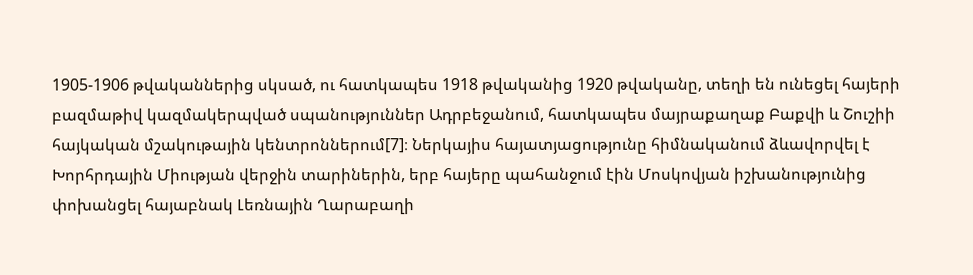1905-1906 թվականներից սկսած, ու հատկապես 1918 թվականից 1920 թվականը, տեղի են ունեցել հայերի բազմաթիվ կազմակերպված սպանություններ Ադրբեջանում, հատկապես մայրաքաղաք Բաքվի և Շուշիի հայկական մշակութային կենտրոններում[7]։ Ներկայիս հայատյացությունը հիմնականում ձևավորվել է Խորհրդային Միության վերջին տարիներին, երբ հայերը պահանջում էին Մոսկովյան իշխանությունից փոխանցել հայաբնակ Լեռնային Ղարաբաղի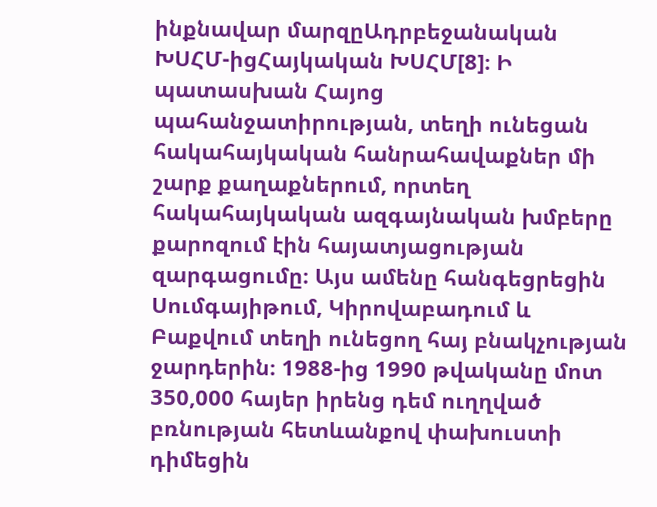ինքնավար մարզըԱդրբեջանական ԽՍՀՄ-իցՀայկական ԽՍՀՄ[8]։ Ի պատասխան Հայոց պահանջատիրության, տեղի ունեցան հակահայկական հանրահավաքներ մի շարք քաղաքներում, որտեղ հակահայկական ազգայնական խմբերը քարոզում էին հայատյացության զարգացումը։ Այս ամենը հանգեցրեցին Սումգայիթում, Կիրովաբադում և Բաքվում տեղի ունեցող հայ բնակչության ջարդերին։ 1988-ից 1990 թվականը մոտ 350,000 հայեր իրենց դեմ ուղղված բռնության հետևանքով փախուստի դիմեցին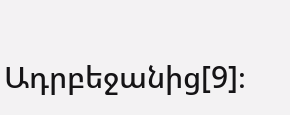Ադրբեջանից[9]։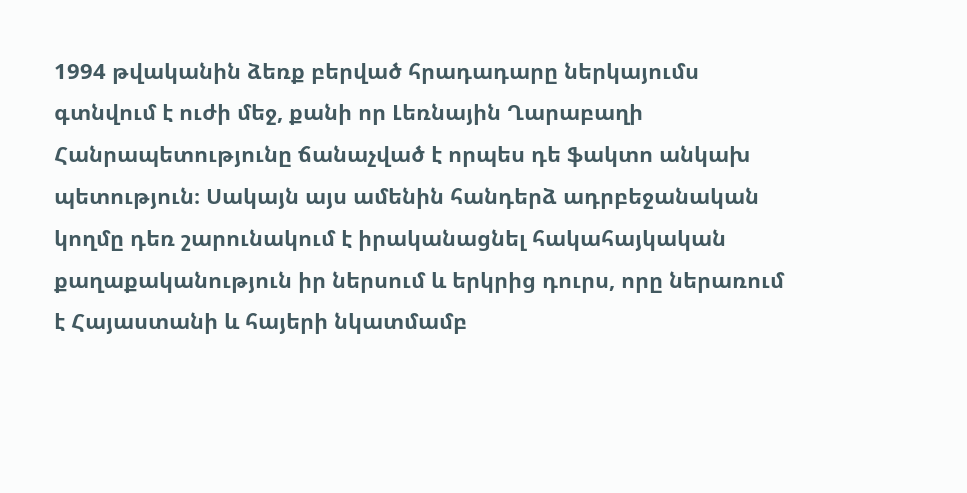1994 թվականին ձեռք բերված հրադադարը ներկայումս գտնվում է ուժի մեջ, քանի որ Լեռնային Ղարաբաղի Հանրապետությունը ճանաչված է որպես դե ֆակտո անկախ պետություն։ Սակայն այս ամենին հանդերձ ադրբեջանական կողմը դեռ շարունակում է իրականացնել հակահայկական քաղաքականություն իր ներսում և երկրից դուրս, որը ներառում է Հայաստանի և հայերի նկատմամբ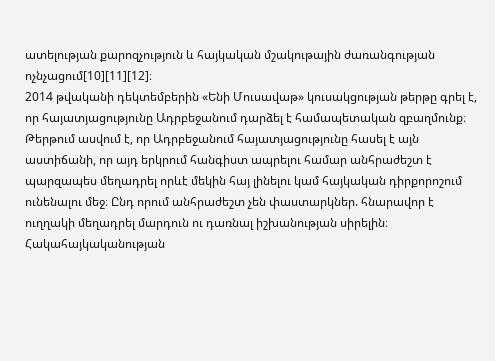ատելության քարոզչություն և հայկական մշակութային ժառանգության ոչնչացում[10][11][12]։
2014 թվականի դեկտեմբերին «Ենի Մուսավաթ» կուսակցության թերթը գրել է, որ հայատյացությունը Ադրբեջանում դարձել է համապետական զբաղմունք։ Թերթում ասվում է, որ Ադրբեջանում հայատյացությունը հասել է այն աստիճանի, որ այդ երկրում հանգիստ ապրելու համար անհրաժեշտ է պարզապես մեղադրել որևէ մեկին հայ լինելու կամ հայկական դիրքորոշում ունենալու մեջ։ Ընդ որում անհրաժեշտ չեն փաստարկներ. հնարավոր է ուղղակի մեղադրել մարդուն ու դառնալ իշխանության սիրելին։
Հակահայկականության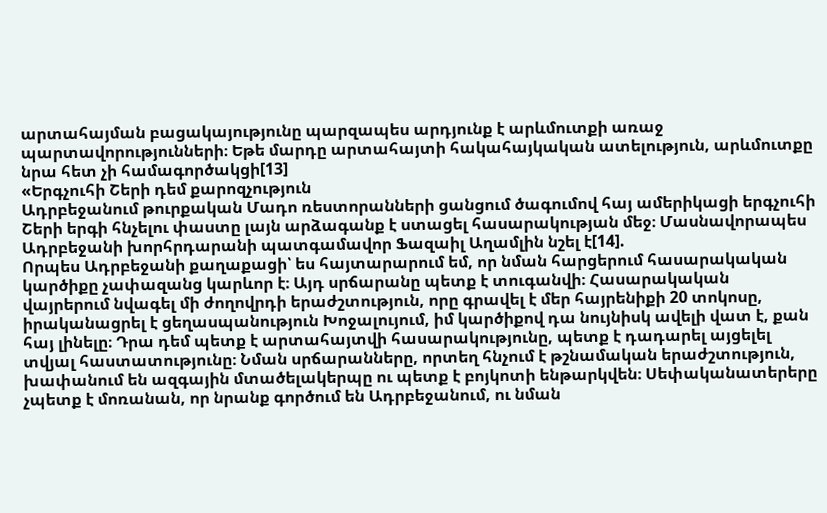արտահայման բացակայությունը պարզապես արդյունք է արևմուտքի առաջ պարտավորությունների։ Եթե մարդը արտահայտի հակահայկական ատելություն, արևմուտքը նրա հետ չի համագործակցի[13]
«Երգչուհի Շերի դեմ քարոզչություն
Ադրբեջանում թուրքական Մադո ռեստորանների ցանցում ծագումով հայ ամերիկացի երգչուհի Շերի երգի հնչելու փաստը լայն արձագանք է ստացել հասարակության մեջ։ Մասնավորապես Ադրբեջանի խորհրդարանի պատգամավոր Ֆազաիլ Աղամլին նշել է[14].
Որպես Ադրբեջանի քաղաքացի՝ ես հայտարարում եմ, որ նման հարցերում հասարակական կարծիքը չափազանց կարևոր է։ Այդ սրճարանը պետք է տուգանվի։ Հասարակական վայրերում նվագել մի ժողովրդի երաժշտություն, որը գրավել է մեր հայրենիքի 20 տոկոսը, իրականացրել է ցեղասպանություն Խոջալույում, իմ կարծիքով դա նույնիսկ ավելի վատ է, քան հայ լինելը։ Դրա դեմ պետք է արտահայտվի հասարակությունը, պետք է դադարել այցելել տվյալ հաստատությունը։ Նման սրճարանները, որտեղ հնչում է թշնամական երաժշտություն, խափանում են ազգային մտածելակերպը ու պետք է բոյկոտի ենթարկվեն։ Սեփականատերերը չպետք է մոռանան, որ նրանք գործում են Ադրբեջանում, ու նման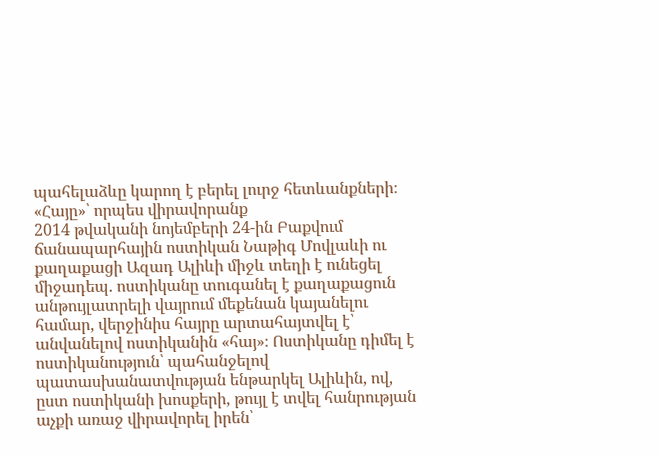պահելաձևը կարող է բերել լուրջ հետևանքների։
«Հայը»՝ որպես վիրավորանք
2014 թվականի նոյեմբերի 24-ին Բաքվում ճանապարհային ոստիկան Նաթիգ Մովլաևի ու քաղաքացի Ազադ Ալիևի միջև տեղի է ունեցել միջադեպ. ոստիկանը տուգանել է քաղաքացուն անթույլատրելի վայրում մեքենան կայանելու համար, վերջինիս հայրը արտահայտվել է՝ անվանելով ոստիկանին «հայ»։ Ոստիկանը դիմել է ոստիկանություն՝ պահանջելով պատասխանատվության ենթարկել Ալիևին, ով, ըստ ոստիկանի խոսքերի, թույլ է տվել հանրության աչքի առաջ վիրավորել իրեն՝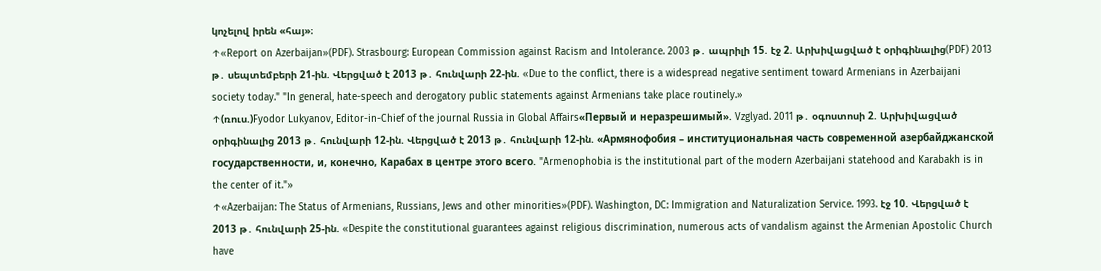կոչելով իրեն «հայ»։
↑«Report on Azerbaijan»(PDF). Strasbourg: European Commission against Racism and Intolerance. 2003 թ․ ապրիլի 15. էջ 2. Արխիվացված է օրիգինալից(PDF) 2013 թ․ սեպտեմբերի 21-ին. Վերցված է 2013 թ․ հունվարի 22-ին. «Due to the conflict, there is a widespread negative sentiment toward Armenians in Azerbaijani society today." "In general, hate-speech and derogatory public statements against Armenians take place routinely.»
↑(ռուս.)Fyodor Lukyanov, Editor-in-Chief of the journal Russia in Global Affairs«Первый и неразрешимый». Vzglyad. 2011 թ․ օգոստոսի 2. Արխիվացված օրիգինալից 2013 թ․ հունվարի 12-ին. Վերցված է 2013 թ․ հունվարի 12-ին. «Армянофобия – институциональная часть современной азербайджанской государственности, и, конечно, Карабах в центре этого всего. "Armenophobia is the institutional part of the modern Azerbaijani statehood and Karabakh is in the center of it."»
↑«Azerbaijan: The Status of Armenians, Russians, Jews and other minorities»(PDF). Washington, DC: Immigration and Naturalization Service. 1993. էջ 10. Վերցված է 2013 թ․ հունվարի 25-ին. «Despite the constitutional guarantees against religious discrimination, numerous acts of vandalism against the Armenian Apostolic Church have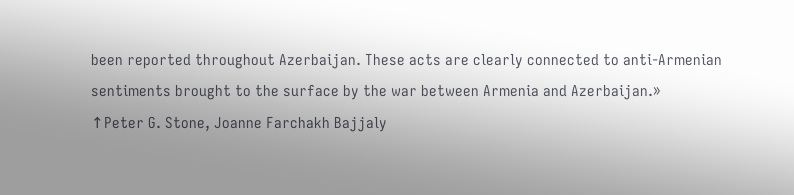been reported throughout Azerbaijan. These acts are clearly connected to anti-Armenian sentiments brought to the surface by the war between Armenia and Azerbaijan.»
↑Peter G. Stone, Joanne Farchakh Bajjaly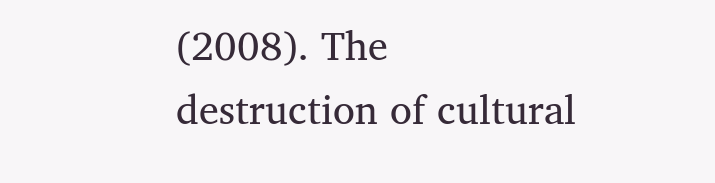(2008). The destruction of cultural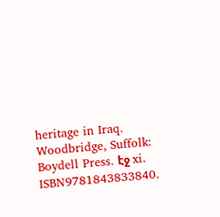heritage in Iraq. Woodbridge, Suffolk: Boydell Press. էջ xi. ISBN9781843833840.